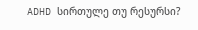ADHD სირთულე თუ რესურსი?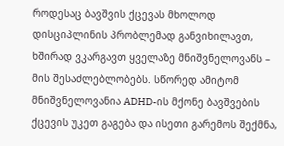როდესაც ბავშვის ქცევას მხოლოდ დისციპლინის პრობლემად განვიხილავთ, ხშირად ვკარგავთ ყველაზე მნიშვნელოვანს – მის შესაძლებლობებს. სწორედ ამიტომ მნიშვნელოვანია ADHD-ის მქონე ბავშვების ქცევის უკეთ გაგება და ისეთი გარემოს შექმნა,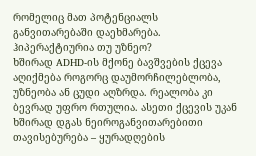რომელიც მათ პოტენციალს განვითარებაში დაეხმარება.
ჰიპერაქტიურია თუ უზნეო?
ხშირად ADHD-ის მქონე ბავშვების ქცევა აღიქმება როგორც დაუმორჩილებლობა, უზნეობა ან ცუდი აღზრდა. რეალობა კი ბევრად უფრო რთულია. ასეთი ქცევის უკან ხშირად დგას ნეიროგანვითარებითი თავისებურება – ყურადღების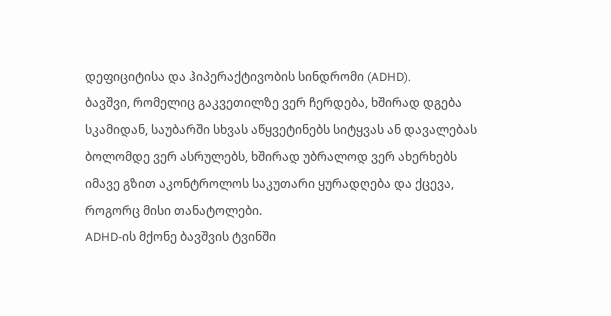დეფიციტისა და ჰიპერაქტივობის სინდრომი (ADHD).
ბავშვი, რომელიც გაკვეთილზე ვერ ჩერდება, ხშირად დგება სკამიდან, საუბარში სხვას აწყვეტინებს სიტყვას ან დავალებას ბოლომდე ვერ ასრულებს, ხშირად უბრალოდ ვერ ახერხებს იმავე გზით აკონტროლოს საკუთარი ყურადღება და ქცევა, როგორც მისი თანატოლები.
ADHD-ის მქონე ბავშვის ტვინში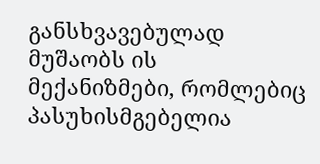განსხვავებულად მუშაობს ის მექანიზმები, რომლებიც პასუხისმგებელია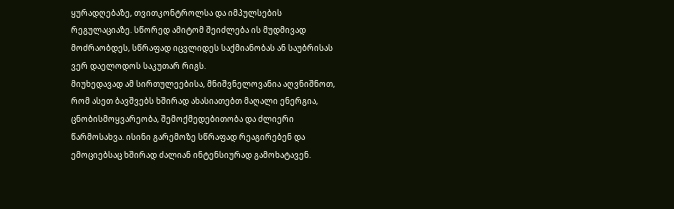ყურადღებაზე, თვითკონტროლსა და იმპულსების რეგულაციაზე. სწორედ ამიტომ შეიძლება ის მუდმივად მოძრაობდეს, სწრაფად იცვლიდეს საქმიანობას ან საუბრისას ვერ დაელოდოს საკუთარ რიგს.
მიუხედავად ამ სირთულეებისა, მნიშვნელოვანია აღვნიშნოთ, რომ ასეთ ბავშვებს ხშირად ახასიათებთ მაღალი ენერგია, ცნობისმოყვარეობა, შემოქმედებითობა და ძლიერი წარმოსახვა. ისინი გარემოზე სწრაფად რეაგირებენ და ემოციებსაც ხშირად ძალიან ინტენსიურად გამოხატავენ.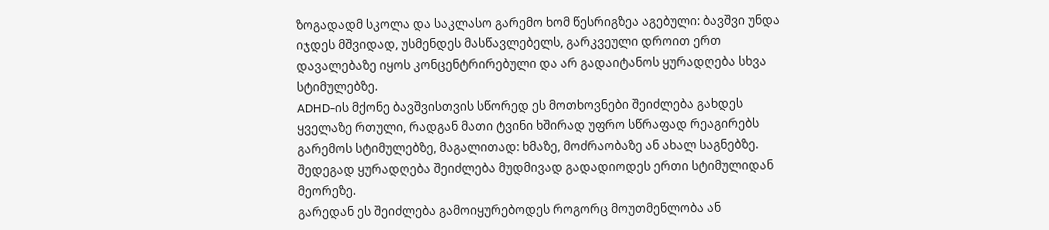ზოგადადმ სკოლა და საკლასო გარემო ხომ წესრიგზეა აგებული: ბავშვი უნდა იჯდეს მშვიდად, უსმენდეს მასწავლებელს, გარკვეული დროით ერთ დავალებაზე იყოს კონცენტრირებული და არ გადაიტანოს ყურადღება სხვა სტიმულებზე.
ADHD-ის მქონე ბავშვისთვის სწორედ ეს მოთხოვნები შეიძლება გახდეს ყველაზე რთული, რადგან მათი ტვინი ხშირად უფრო სწრაფად რეაგირებს გარემოს სტიმულებზე, მაგალითად: ხმაზე, მოძრაობაზე ან ახალ საგნებზე. შედეგად ყურადღება შეიძლება მუდმივად გადადიოდეს ერთი სტიმულიდან მეორეზე.
გარედან ეს შეიძლება გამოიყურებოდეს როგორც მოუთმენლობა ან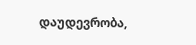დაუდევრობა,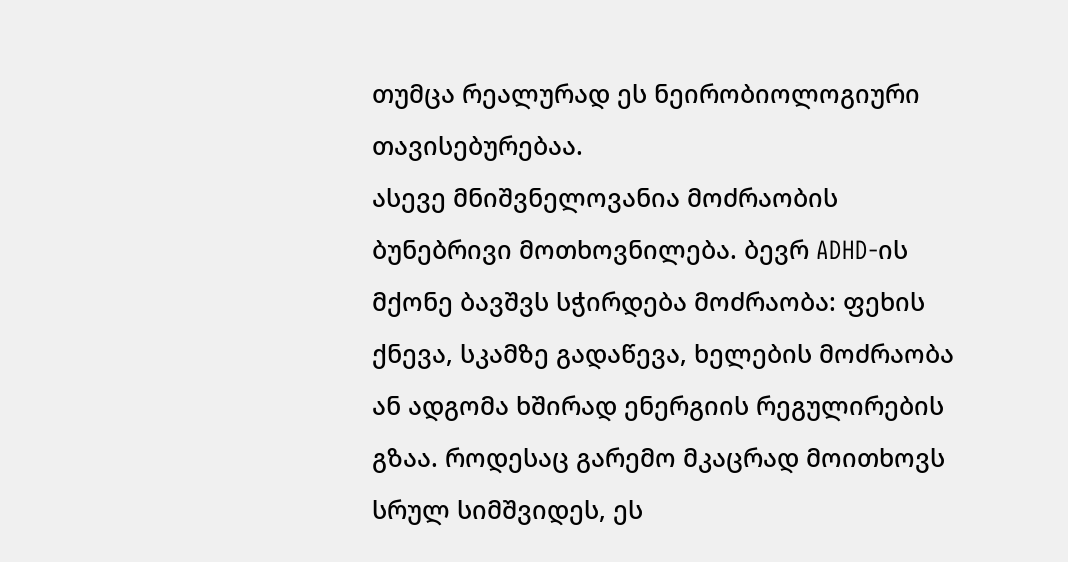თუმცა რეალურად ეს ნეირობიოლოგიური თავისებურებაა.
ასევე მნიშვნელოვანია მოძრაობის ბუნებრივი მოთხოვნილება. ბევრ ADHD-ის მქონე ბავშვს სჭირდება მოძრაობა: ფეხის ქნევა, სკამზე გადაწევა, ხელების მოძრაობა ან ადგომა ხშირად ენერგიის რეგულირების გზაა. როდესაც გარემო მკაცრად მოითხოვს სრულ სიმშვიდეს, ეს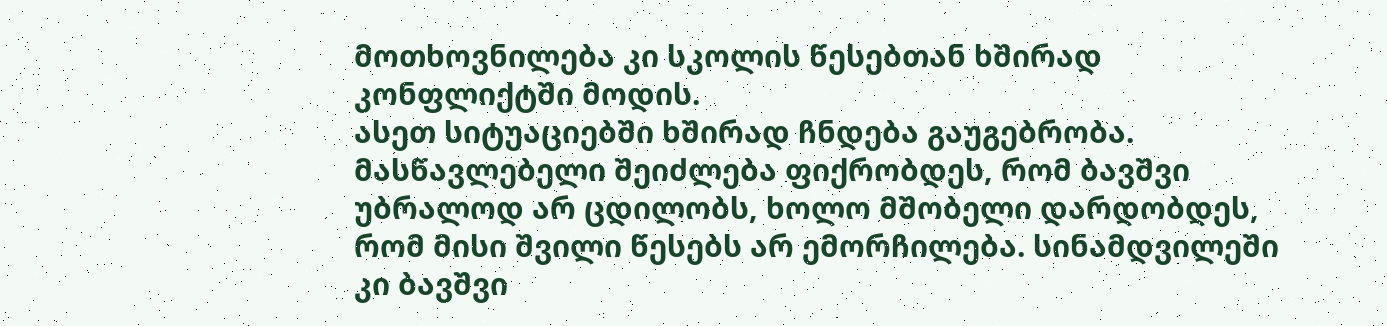მოთხოვნილება კი სკოლის წესებთან ხშირად კონფლიქტში მოდის.
ასეთ სიტუაციებში ხშირად ჩნდება გაუგებრობა.
მასწავლებელი შეიძლება ფიქრობდეს, რომ ბავშვი უბრალოდ არ ცდილობს, ხოლო მშობელი დარდობდეს, რომ მისი შვილი წესებს არ ემორჩილება. სინამდვილეში კი ბავშვი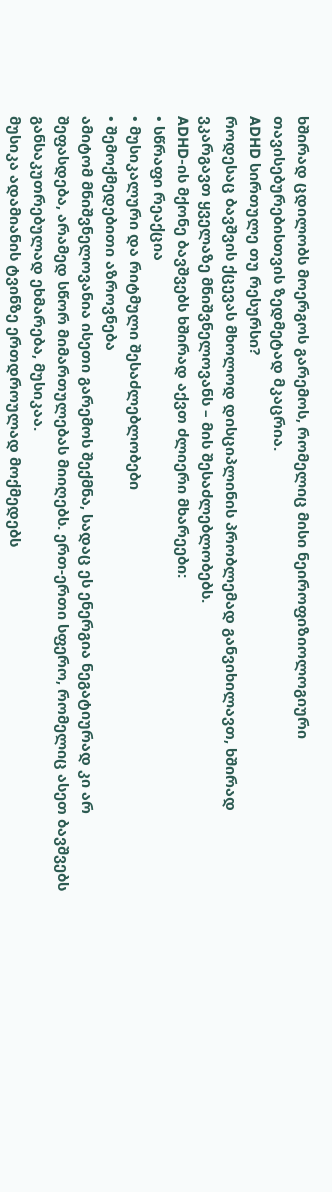ხშირად ცდილობს მოერგოს გარემოს, რომელიც მისი ნეიროფიზიოლოგიური თავისებურებისთვის ზედმეტად მკაცრია.
ADHD სირთულე თუ რესურსი?
როდესაც ბავშვის ქცევას მხოლოდ დისციპლინის პრობლემად განვიხილავთ, ხშირად ვკარგავთ ყველაზე მნიშვნელოვანს – მის შესაძლებლობებს.
ADHD-ის მქონე ბავშვებს ხშირად აქვთ ძლიერი მხარეები:
• სწრაფი რეაქცია
• მუსიკალური და რიტმული შესაძლებლობები
• შემოქმედებითი აზროვნება
ამიტომ მნიშვნელოვანია ისეთი გარემოს შექმნა, სადაც ეს ენერგია ნეგატიურად კი არ შეფასდება, არამედ სწორ მიმართულებას მიიღებს. ერთ-ერთი სფერო, რომელიც ასეთ ბავშვებს განსაკუთრებულად ეხმარება, მუსიკაა.
მუსიკა ადამიანის ტვინზე ერთდროულად მოქმედებს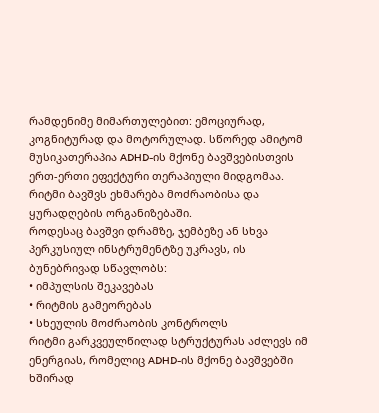რამდენიმე მიმართულებით: ემოციურად, კოგნიტურად და მოტორულად. სწორედ ამიტომ მუსიკათერაპია ADHD-ის მქონე ბავშვებისთვის ერთ-ერთი ეფექტური თერაპიული მიდგომაა.
რიტმი ბავშვს ეხმარება მოძრაობისა და ყურადღების ორგანიზებაში.
როდესაც ბავშვი დრამზე, ჯემბეზე ან სხვა პერკუსიულ ინსტრუმენტზე უკრავს, ის ბუნებრივად სწავლობს:
• იმპულსის შეკავებას
• რიტმის გამეორებას
• სხეულის მოძრაობის კონტროლს
რიტმი გარკვეულწილად სტრუქტურას აძლევს იმ ენერგიას, რომელიც ADHD-ის მქონე ბავშვებში ხშირად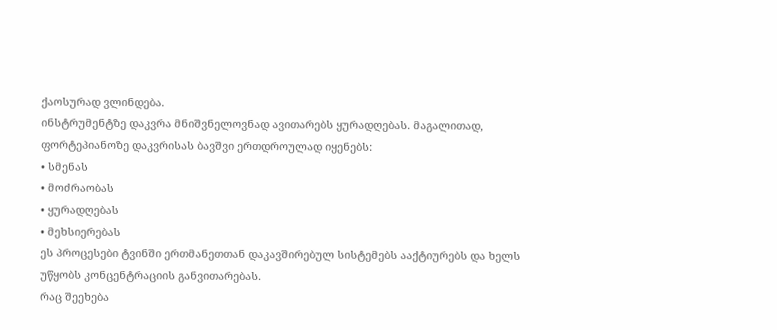ქაოსურად ვლინდება.
ინსტრუმენტზე დაკვრა მნიშვნელოვნად ავითარებს ყურადღებას. მაგალითად, ფორტეპიანოზე დაკვრისას ბავშვი ერთდროულად იყენებს:
• სმენას
• მოძრაობას
• ყურადღებას
• მეხსიერებას
ეს პროცესები ტვინში ერთმანეთთან დაკავშირებულ სისტემებს ააქტიურებს და ხელს უწყობს კონცენტრაციის განვითარებას.
რაც შეეხება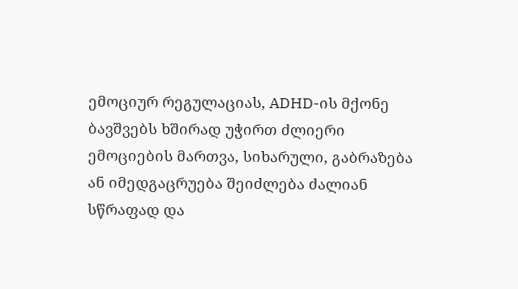ემოციურ რეგულაციას, ADHD-ის მქონე ბავშვებს ხშირად უჭირთ ძლიერი ემოციების მართვა, სიხარული, გაბრაზება ან იმედგაცრუება შეიძლება ძალიან სწრაფად და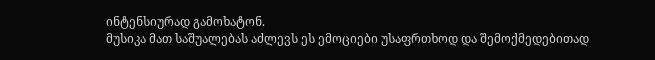ინტენსიურად გამოხატონ.
მუსიკა მათ საშუალებას აძლევს ეს ემოციები უსაფრთხოდ და შემოქმედებითად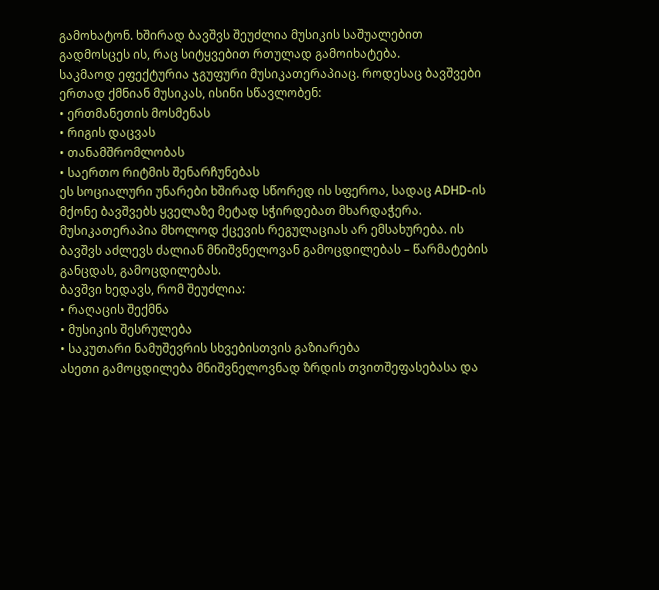გამოხატონ. ხშირად ბავშვს შეუძლია მუსიკის საშუალებით გადმოსცეს ის, რაც სიტყვებით რთულად გამოიხატება.
საკმაოდ ეფექტურია ჯგუფური მუსიკათერაპიაც. როდესაც ბავშვები ერთად ქმნიან მუსიკას, ისინი სწავლობენ:
• ერთმანეთის მოსმენას
• რიგის დაცვას
• თანამშრომლობას
• საერთო რიტმის შენარჩუნებას
ეს სოციალური უნარები ხშირად სწორედ ის სფეროა, სადაც ADHD-ის მქონე ბავშვებს ყველაზე მეტად სჭირდებათ მხარდაჭერა.
მუსიკათერაპია მხოლოდ ქცევის რეგულაციას არ ემსახურება. ის ბავშვს აძლევს ძალიან მნიშვნელოვან გამოცდილებას – წარმატების განცდას, გამოცდილებას.
ბავშვი ხედავს, რომ შეუძლია:
• რაღაცის შექმნა
• მუსიკის შესრულება
• საკუთარი ნამუშევრის სხვებისთვის გაზიარება
ასეთი გამოცდილება მნიშვნელოვნად ზრდის თვითშეფასებასა და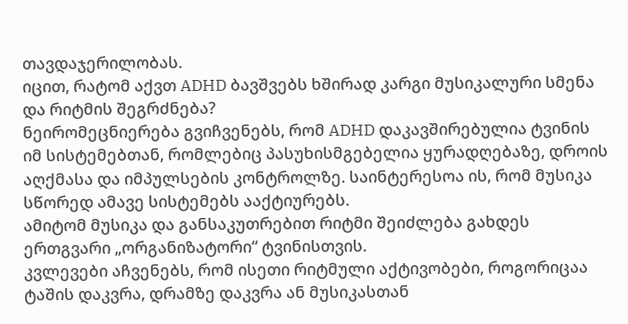თავდაჯერილობას.
იცით, რატომ აქვთ ADHD ბავშვებს ხშირად კარგი მუსიკალური სმენა და რიტმის შეგრძნება?
ნეირომეცნიერება გვიჩვენებს, რომ ADHD დაკავშირებულია ტვინის იმ სისტემებთან, რომლებიც პასუხისმგებელია ყურადღებაზე, დროის აღქმასა და იმპულსების კონტროლზე. საინტერესოა ის, რომ მუსიკა სწორედ ამავე სისტემებს ააქტიურებს.
ამიტომ მუსიკა და განსაკუთრებით რიტმი შეიძლება გახდეს ერთგვარი „ორგანიზატორი“ ტვინისთვის.
კვლევები აჩვენებს, რომ ისეთი რიტმული აქტივობები, როგორიცაა ტაშის დაკვრა, დრამზე დაკვრა ან მუსიკასთან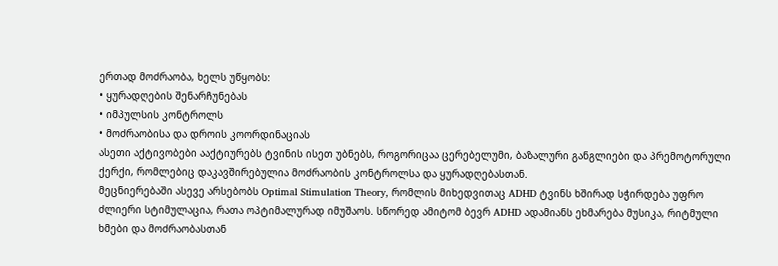ერთად მოძრაობა, ხელს უწყობს:
• ყურადღების შენარჩუნებას
• იმპულსის კონტროლს
• მოძრაობისა და დროის კოორდინაციას
ასეთი აქტივობები ააქტიურებს ტვინის ისეთ უბნებს, როგორიცაა ცერებელუმი, ბაზალური განგლიები და პრემოტორული ქერქი, რომლებიც დაკავშირებულია მოძრაობის კონტროლსა და ყურადღებასთან.
მეცნიერებაში ასევე არსებობს Optimal Stimulation Theory, რომლის მიხედვითაც ADHD ტვინს ხშირად სჭირდება უფრო ძლიერი სტიმულაცია, რათა ოპტიმალურად იმუშაოს. სწორედ ამიტომ ბევრ ADHD ადამიანს ეხმარება მუსიკა, რიტმული ხმები და მოძრაობასთან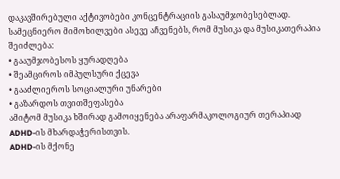დაკავშირებული აქტივობები კონცენტრაციის გასაუმჯობესებლად.
სამეცნიერო მიმოხილვები ასევე აჩვენებს, რომ მუსიკა და მუსიკათერაპია შეიძლება:
• გააუმჯობესოს ყურადღება
• შეამციროს იმპულსური ქცევა
• გააძლიეროს სოციალური უნარები
• გაზარდოს თვითშეფასება
ამიტომ მუსიკა ხშირად გამოიყენება არაფარმაკოლოგიურ თერაპიად ADHD-ის მხარდაჭერისთვის.
ADHD-ის მქონე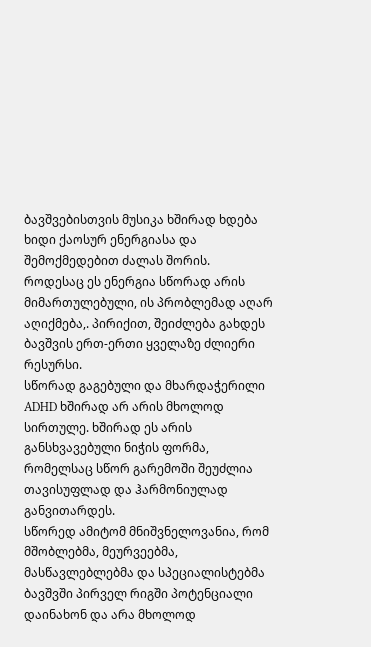ბავშვებისთვის მუსიკა ხშირად ხდება ხიდი ქაოსურ ენერგიასა და შემოქმედებით ძალას შორის.
როდესაც ეს ენერგია სწორად არის მიმართულებული, ის პრობლემად აღარ აღიქმება,. პირიქით, შეიძლება გახდეს ბავშვის ერთ-ერთი ყველაზე ძლიერი რესურსი.
სწორად გაგებული და მხარდაჭერილი ADHD ხშირად არ არის მხოლოდ სირთულე. ხშირად ეს არის განსხვავებული ნიჭის ფორმა, რომელსაც სწორ გარემოში შეუძლია თავისუფლად და ჰარმონიულად განვითარდეს.
სწორედ ამიტომ მნიშვნელოვანია, რომ მშობლებმა, მეურვეებმა, მასწავლებლებმა და სპეციალისტებმა ბავშვში პირველ რიგში პოტენციალი დაინახონ და არა მხოლოდ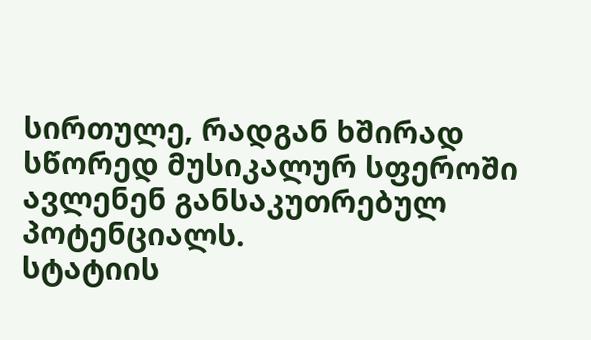სირთულე, რადგან ხშირად სწორედ მუსიკალურ სფეროში ავლენენ განსაკუთრებულ პოტენციალს.
სტატიის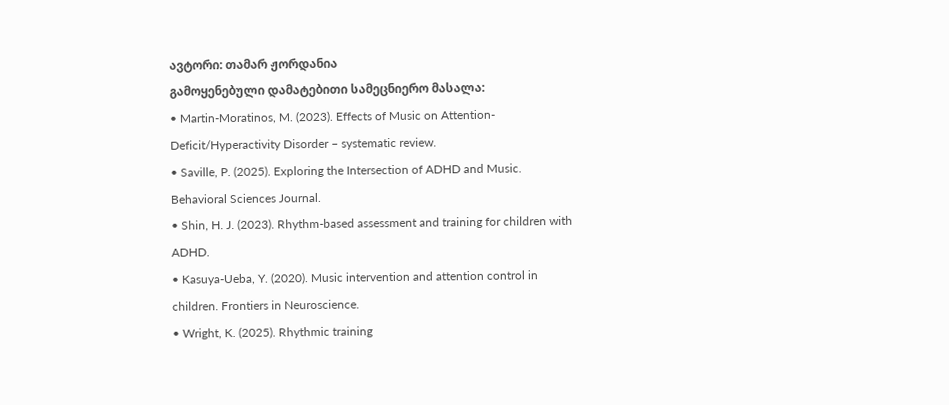ავტორი: თამარ ჟორდანია
გამოყენებული დამატებითი სამეცნიერო მასალა:
• Martin-Moratinos, M. (2023). Effects of Music on Attention-Deficit/Hyperactivity Disorder – systematic review.
• Saville, P. (2025). Exploring the Intersection of ADHD and Music. Behavioral Sciences Journal.
• Shin, H. J. (2023). Rhythm-based assessment and training for children with ADHD.
• Kasuya-Ueba, Y. (2020). Music intervention and attention control in children. Frontiers in Neuroscience.
• Wright, K. (2025). Rhythmic training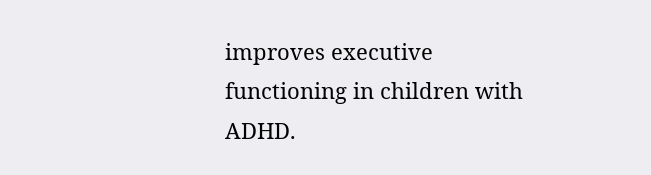improves executive functioning in children with ADHD.